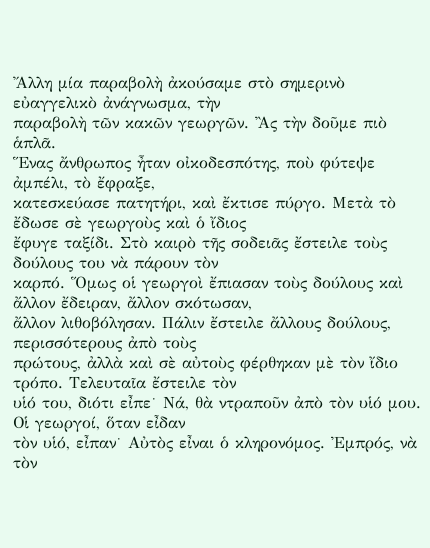Ἄλλη μία παραβολὴ ἀκoύσαμε στὸ σημερινὸ εὐαγγελικὸ ἀνάγνωσμα, τὴν
παραβολὴ τῶν κακῶν γεωργῶν. Ἂς τὴν δοῦμε πιὸ ἁπλᾶ.
Ἕνας ἄνθρωπος ἦταν οἰκοδεσπότης, ποὺ φύτεψε ἀμπέλι, τὸ ἔφραξε,
κατεσκεύασε πατητήρι, καὶ ἔκτισε πύργο. Μετὰ τὸ ἔδωσε σὲ γεωργοὺς καὶ ὁ ἴδιος
ἔφυγε ταξίδι. Στὸ καιρὸ τῆς σοδειᾶς ἔστειλε τοὺς δούλους του νὰ πάρουν τὸν
καρπό. Ὅμως οἱ γεωργοὶ ἔπιασαν τοὺς δούλους καὶ ἄλλον ἔδειραν, ἄλλον σκότωσαν,
ἄλλον λιθοβόλησαν. Πάλιν ἔστειλε ἄλλους δούλους, περισσότερους ἀπὸ τοὺς
πρώτους, ἀλλὰ καὶ σὲ αὐτοὺς φέρθηκαν μὲ τὸν ἴδιο τρόπο. Τελευταῖα ἔστειλε τὸν
υἱό του, διότι εἶπε˙ Νά, θὰ ντραποῦν ἀπὸ τὸν υἱό μου. Οἱ γεωργοί, ὅταν εἶδαν
τὸν υἱό, εἶπαν˙ Αὐτὸς εἶναι ὁ κληρονόμος. Ἐμπρός, νὰ τὸν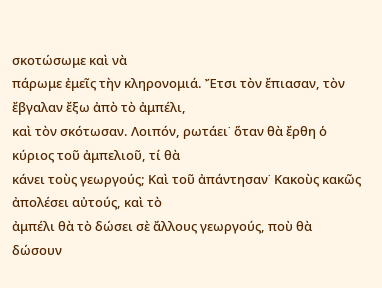σκοτώσωμε καὶ νὰ
πάρωμε ἐμεῖς τὴν κληρονομιά. Ἔτσι τὸν ἔπιασαν, τὸν ἔβγαλαν ἔξω ἀπὸ τὸ ἀμπέλι,
καὶ τὸν σκότωσαν. Λοιπόν, ρωτάει˙ ὅταν θὰ ἔρθη ὁ κύριος τοῦ ἀμπελιοῦ, τί θὰ
κάνει τοὺς γεωργούς; Καὶ τοῦ ἀπάντησαν˙ Κακοὺς κακῶς ἀπολέσει αὐτούς, καὶ τὸ
ἀμπέλι θὰ τὸ δώσει σὲ ἄλλους γεωργούς, ποὺ θὰ δώσουν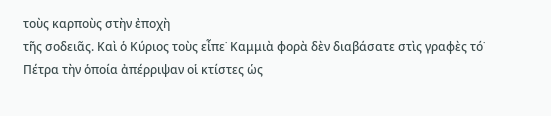τοὺς καρποὺς στὴν ἐποχὴ
τῆς σοδειᾶς. Καὶ ὁ Κύριος τοὺς εἶπε˙ Καμμιὰ φορὰ δὲν διαβάσατε στὶς γραφὲς τό˙
Πέτρα τὴν ὁποία ἀπέρριψαν οἱ κτίστες ὡς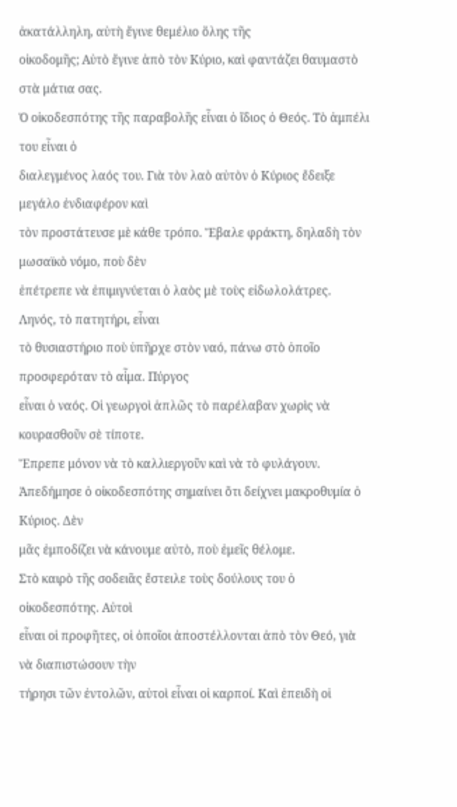ἀκατάλληλη, αὐτὴ ἔγινε θεμέλιο ὅλης τῆς
οἰκοδομῆς; Αὐτὸ ἔγινε ἀπὸ τὸν Κύριο, καὶ φαντάζει θαυμαστὸ στὰ μάτια σας.
Ὁ οἰκοδεσπότης τῆς παραβολῆς εἶναι ὁ ἴδιος ὁ Θεός. Τὸ ἀμπέλι του εἶναι ὁ
διαλεγμένος λαός του. Γιὰ τὸν λαὸ αὐτὸν ὁ Κύριος ἔδειξε μεγάλο ἐνδιαφέρον καὶ
τὸν προστάτευσε μὲ κάθε τρόπο. Ἔβαλε φράκτη, δηλαδὴ τὸν μωσαϊκὸ νόμο, ποὺ δὲν
ἐπέτρεπε νὰ ἐπιμιγνύεται ὁ λαὸς μὲ τοὺς εἰδωλολάτρες. Ληνός, τὸ πατητήρι, εἶναι
τὸ θυσιαστήριο ποὺ ὑπῆρχε στὸν ναό, πάνω στὸ ὁποῖο προσφερόταν τὸ αἷμα. Πύργος
εἶναι ὁ ναός. Οἱ γεωργοὶ ἁπλῶς τὸ παρέλαβαν χωρὶς νὰ κουρασθοῦν σὲ τίποτε.
Ἔπρεπε μόνον νὰ τὸ καλλιεργοῦν καὶ νὰ τὸ φυλάγουν.
Ἀπεδήμησε ὁ οἰκοδεσπότης σημαίνει ὅτι δείχνει μακροθυμία ὁ Κύριος. Δὲν
μᾶς ἐμποδίζει νὰ κάνουμε αὐτὸ, ποὺ ἐμεῖς θέλομε.
Στὸ καιρὸ τῆς σοδειᾶς ἔστειλε τοὺς δούλους του ὁ οἰκοδεσπότης. Αὐτοὶ
εἶναι οἱ προφῆτες, οἱ ὁποῖοι ἀποστέλλονται ἀπὸ τὸν Θεό, γιὰ νὰ διαπιστώσουν τὴν
τήρησι τῶν ἐντολῶν, αὐτοὶ εἶναι οἱ καρποί. Καὶ ἐπειδὴ οἱ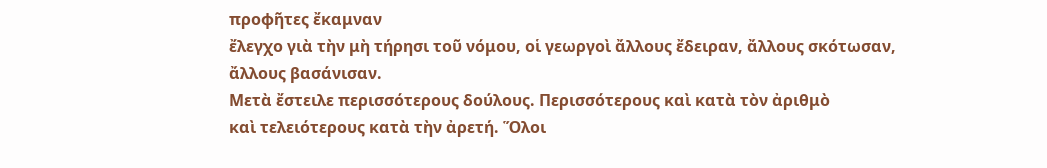προφῆτες ἔκαμναν
ἔλεγχο γιὰ τὴν μὴ τήρησι τοῦ νόμου, οἱ γεωργοὶ ἄλλους ἔδειραν, ἄλλους σκότωσαν,
ἄλλους βασάνισαν.
Μετὰ ἔστειλε περισσότερους δούλους. Περισσότερους καὶ κατὰ τὸν ἀριθμὸ
καὶ τελειότερους κατὰ τὴν ἀρετή. Ὅλοι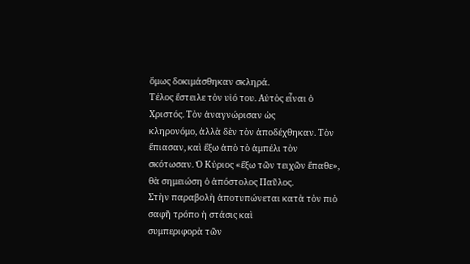ὅμως δοκιμάσθηκαν σκληρά.
Τέλος ἔστειλε τὸν υἱό του. Αὐτὸς εἶναι ὁ Χριστός. Τὸν ἀναγνώρισαν ὡς
κληρονόμο, ἀλλὰ δὲν τὸν ἀποδέχθηκαν. Τὸν ἔπιασαν, καὶ ἔξω ἀπὸ τὸ ἀμπέλι τὸν
σκότωσαν. Ὁ Κύριος «ἔξω τῶν τειχῶν ἔπαθε», θὰ σημειώση ὁ ἀπόστολος Παῦλος.
Στὴν παραβολὴ ἀποτυπώνεται κατὰ τὸν πιὸ σαφῆ τρόπο ἡ στάσις καὶ
συμπεριφορὰ τῶν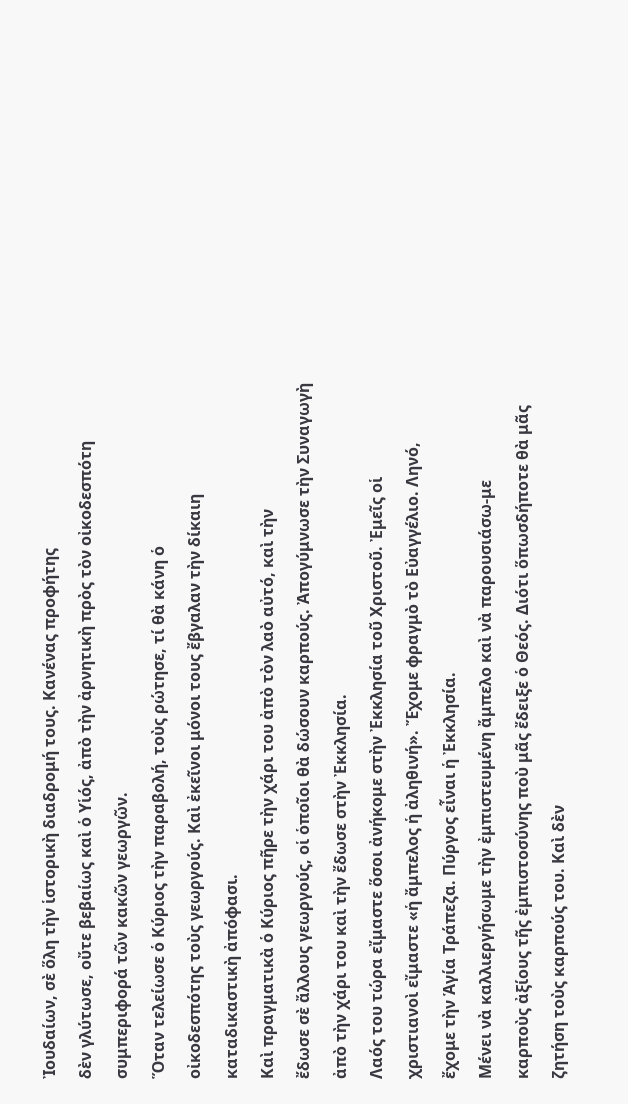Ἰουδαίων, σὲ ὅλη τὴν ἱστορικὴ διαδρομή τους. Κανένας προφήτης
δὲν γλύτωσε, οὔτε βεβαίως καὶ ὁ Υἱός, ἀπὸ τὴν ἀρνητικὴ πρὸς τὸν οἰκοδεσπότη
συμπεριφορά τῶν κακῶν γεωργῶν.
Ὅταν τελείωσε ὁ Κύριος τὴν παραβολή, τοὺς ρώτησε, τί θὰ κάνη ὁ
οἰκοδεσπότης τοὺς γεωργούς. Καὶ ἐκεῖνοι μόνοι τους ἔβγαλαν τὴν δίκαιη
καταδικαστικὴ ἀπόφασι.
Καὶ πραγματικὰ ὁ Κύριος πῆρε τὴν χάρι του ἀπὸ τὸν λαὸ αὐτό, καὶ τὴν
ἔδωσε σὲ ἄλλους γεωργούς, οἱ ὁποῖοι θὰ δώσουν καρπούς. Ἀπογύμνωσε τὴν Συναγωγὴ
ἀπὸ τὴν χάρι του καὶ τὴν ἔδωσε στὴν Ἐκκλησία.
Λαός του τώρα εἴμαστε ὅσοι ἀνήκομε στὴν Ἐκκλησία τοῦ Χριστοῦ. Ἐμεῖς οἱ
χριστιανοὶ εἴμαστε «ἡ ἄμπελος ἡ ἀληθινή». Ἔχομε φραγμὸ τὸ Εὐαγγέλιο. Ληνό,
ἔχομε τὴν Ἁγία Τράπεζα. Πύργος εἶναι ἡ Ἐκκλησία.
Μένει νὰ καλλιεργήσωμε τὴν ἐμπιστευμένη ἄμπελο καὶ νὰ παρουσιάσω-με
καρποὺς ἀξίους τῆς ἐμπιστοσύνης ποὺ μᾶς ἔδειξε ὁ Θεός. Διότι ὅπωσδήποτε θὰ μᾶς
ζητήση τοὺς καρπούς του. Καὶ δὲν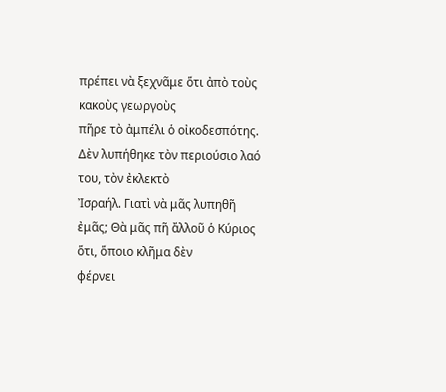πρέπει νὰ ξεχνᾶμε ὅτι ἀπὸ τοὺς κακοὺς γεωργοὺς
πῆρε τὸ ἀμπέλι ὁ οἰκοδεσπότης. Δὲν λυπήθηκε τὸν περιούσιο λαό του, τὸν ἐκλεκτὸ
Ἰσραήλ. Γιατὶ νὰ μᾶς λυπηθῆ ἐμᾶς; Θὰ μᾶς πῆ ἄλλοῦ ὁ Κύριος ὅτι, ὅποιο κλῆμα δὲν
φέρνει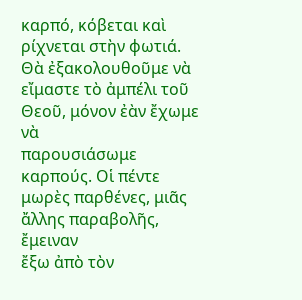καρπό, κόβεται καὶ ρίχνεται στὴν φωτιά.
Θὰ ἐξακολουθοῦμε νὰ εἴμαστε τὸ ἀμπέλι τοῦ Θεοῦ, μόνον ἐὰν ἔχωμε νὰ
παρουσιάσωμε καρπούς. Οἱ πέντε μωρὲς παρθένες, μιᾶς ἄλλης παραβολῆς, ἔμειναν
ἔξω ἀπὸ τὸν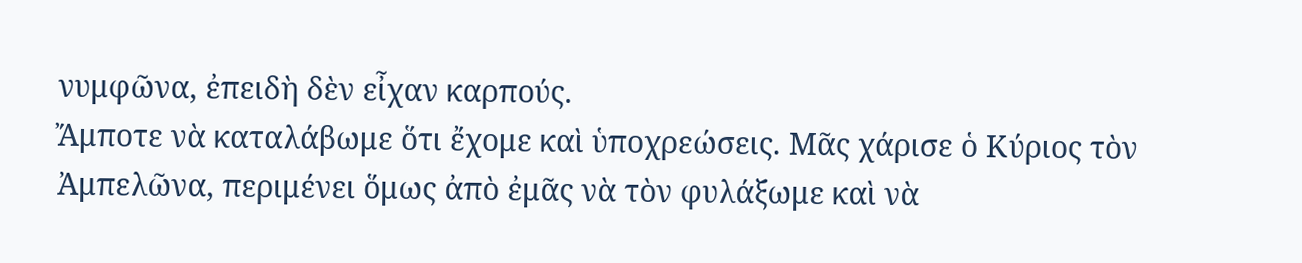νυμφῶνα, ἐπειδὴ δὲν εἶχαν καρπούς.
Ἄμποτε νὰ καταλάβωμε ὅτι ἔχομε καὶ ὑποχρεώσεις. Μᾶς χάρισε ὁ Κύριος τὸν
Ἀμπελῶνα, περιμένει ὅμως ἀπὸ ἐμᾶς νὰ τὸν φυλάξωμε καὶ νὰ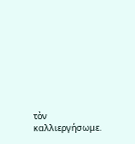τὸν καλλιεργήσωμε.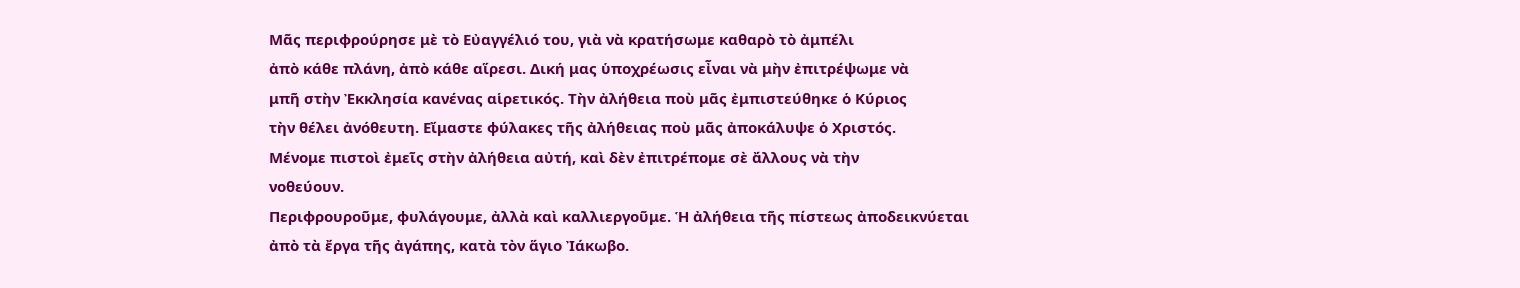Μᾶς περιφρούρησε μὲ τὸ Εὐαγγέλιό του, γιὰ νὰ κρατήσωμε καθαρὸ τὸ ἀμπέλι
ἀπὸ κάθε πλάνη, ἀπὸ κάθε αἵρεσι. Δική μας ὑποχρέωσις εἶναι νὰ μὴν ἐπιτρέψωμε νὰ
μπῆ στὴν Ἐκκλησία κανένας αἱρετικός. Τὴν ἀλήθεια ποὺ μᾶς ἐμπιστεύθηκε ὁ Κύριος
τὴν θέλει ἀνόθευτη. Εἴμαστε φύλακες τῆς ἀλήθειας ποὺ μᾶς ἀποκάλυψε ὁ Χριστός.
Μένομε πιστοὶ ἐμεῖς στὴν ἀλήθεια αὐτή, καὶ δὲν ἐπιτρέπομε σὲ ἄλλους νὰ τὴν
νοθεύουν.
Περιφρουροῦμε, φυλάγουμε, ἀλλὰ καὶ καλλιεργοῦμε. Ἡ ἀλήθεια τῆς πίστεως ἀποδεικνύεται
ἀπὸ τὰ ἔργα τῆς ἀγάπης, κατὰ τὸν ἅγιο Ἰάκωβο.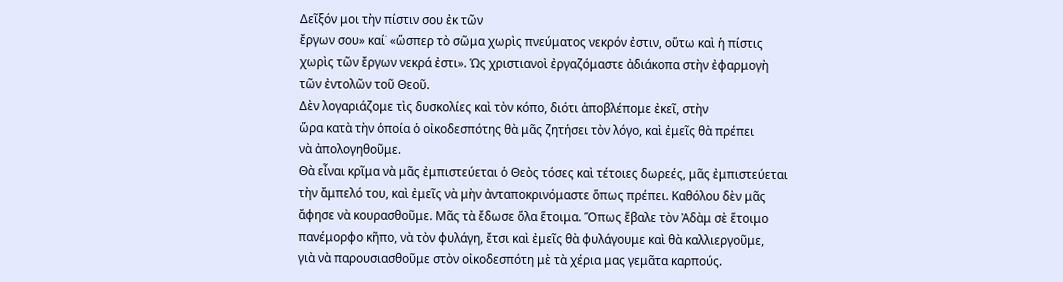Δεῖξόν μοι τὴν πίστιν σου ἐκ τῶν
ἔργων σου» καί˙ «ὥσπερ τὸ σῶμα χωρὶς πνεύματος νεκρόν ἐστιν, οὕτω καὶ ἡ πίστις
χωρὶς τῶν ἔργων νεκρά ἐστι». Ὡς χριστιανοὶ ἐργαζόμαστε ἀδιάκοπα στὴν ἐφαρμογὴ
τῶν ἐντολῶν τοῦ Θεοῦ.
Δὲν λογαριάζομε τὶς δυσκολίες καὶ τὸν κόπο, διότι ἀποβλέπομε ἐκεῖ, στὴν
ὥρα κατὰ τὴν ὁποία ὁ οἰκοδεσπότης θὰ μᾶς ζητήσει τὸν λόγο, καὶ ἐμεῖς θὰ πρέπει
νὰ ἀπολογηθοῦμε.
Θὰ εἶναι κρῖμα νὰ μᾶς ἐμπιστεύεται ὁ Θεὸς τόσες καὶ τέτοιες δωρεές, μᾶς ἐμπιστεύεται
τὴν ἄμπελό του, καὶ ἐμεῖς νὰ μὴν ἀνταποκρινόμαστε ὅπως πρέπει. Καθόλου δὲν μᾶς
ἄφησε νὰ κουρασθοῦμε. Μᾶς τὰ ἔδωσε ὅλα ἕτοιμα. Ὅπως ἔβαλε τὸν Ἀδὰμ σὲ ἕτοιμο
πανέμορφο κῆπο, νὰ τὸν φυλάγη, ἔτσι καὶ ἐμεῖς θὰ φυλάγουμε καὶ θὰ καλλιεργοῦμε,
γιὰ νὰ παρουσιασθοῦμε στὸν οἰκοδεσπότη μὲ τὰ χέρια μας γεμᾶτα καρπούς.